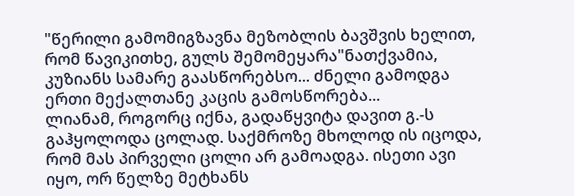"წერილი გამომიგზავნა მეზობლის ბავშვის ხელით, რომ წავიკითხე, გულს შემომეყარა"ნათქვამია, კუზიანს სამარე გაასწორებსო... ძნელი გამოდგა ერთი მექალთანე კაცის გამოსწორება...
ლიანამ, როგორც იქნა, გადაწყვიტა დავით გ.-ს გაჰყოლოდა ცოლად. საქმროზე მხოლოდ ის იცოდა, რომ მას პირველი ცოლი არ გამოადგა. ისეთი ავი იყო, ორ წელზე მეტხანს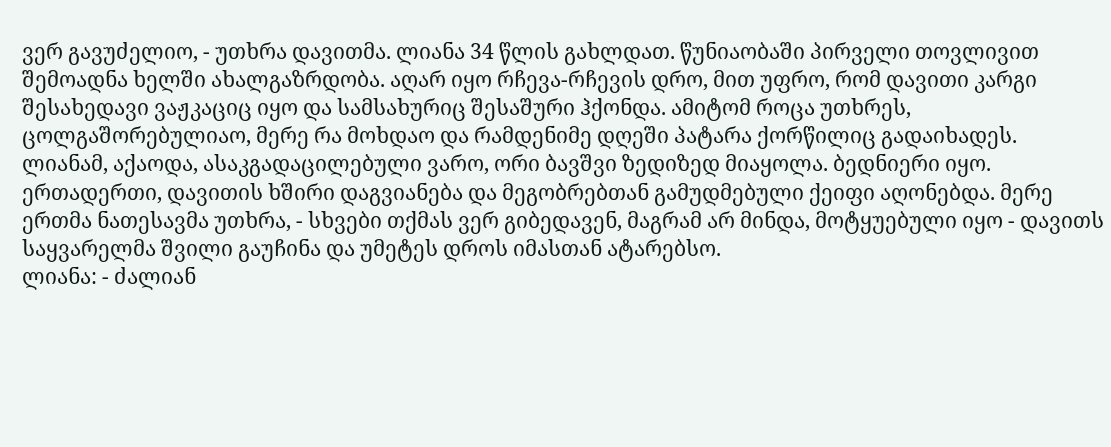ვერ გავუძელიო, - უთხრა დავითმა. ლიანა 34 წლის გახლდათ. წუნიაობაში პირველი თოვლივით შემოადნა ხელში ახალგაზრდობა. აღარ იყო რჩევა-რჩევის დრო, მით უფრო, რომ დავითი კარგი შესახედავი ვაჟკაციც იყო და სამსახურიც შესაშური ჰქონდა. ამიტომ როცა უთხრეს, ცოლგაშორებულიაო, მერე რა მოხდაო და რამდენიმე დღეში პატარა ქორწილიც გადაიხადეს.
ლიანამ, აქაოდა, ასაკგადაცილებული ვარო, ორი ბავშვი ზედიზედ მიაყოლა. ბედნიერი იყო. ერთადერთი, დავითის ხშირი დაგვიანება და მეგობრებთან გამუდმებული ქეიფი აღონებდა. მერე ერთმა ნათესავმა უთხრა, - სხვები თქმას ვერ გიბედავენ, მაგრამ არ მინდა, მოტყუებული იყო - დავითს საყვარელმა შვილი გაუჩინა და უმეტეს დროს იმასთან ატარებსო.
ლიანა: - ძალიან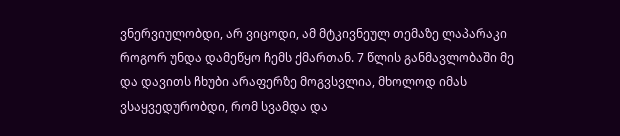ვნერვიულობდი, არ ვიცოდი, ამ მტკივნეულ თემაზე ლაპარაკი როგორ უნდა დამეწყო ჩემს ქმართან. 7 წლის განმავლობაში მე და დავითს ჩხუბი არაფერზე მოგვსვლია, მხოლოდ იმას ვსაყვედურობდი, რომ სვამდა და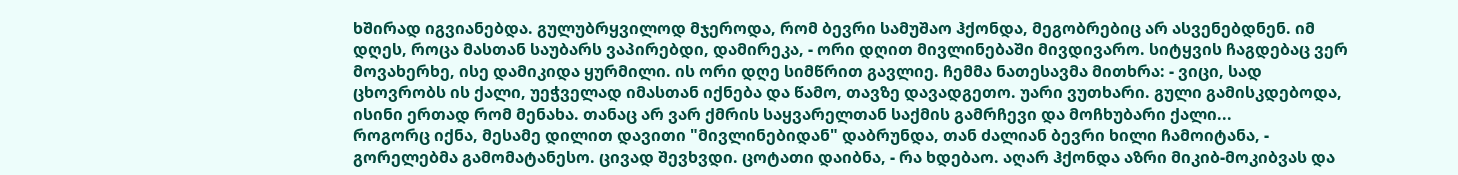ხშირად იგვიანებდა. გულუბრყვილოდ მჯეროდა, რომ ბევრი სამუშაო ჰქონდა, მეგობრებიც არ ასვენებდნენ. იმ დღეს, როცა მასთან საუბარს ვაპირებდი, დამირეკა, - ორი დღით მივლინებაში მივდივარო. სიტყვის ჩაგდებაც ვერ მოვახერხე, ისე დამიკიდა ყურმილი. ის ორი დღე სიმწრით გავლიე. ჩემმა ნათესავმა მითხრა: - ვიცი, სად ცხოვრობს ის ქალი, უეჭველად იმასთან იქნება და წამო, თავზე დავადგეთო. უარი ვუთხარი. გული გამისკდებოდა, ისინი ერთად რომ მენახა. თანაც არ ვარ ქმრის საყვარელთან საქმის გამრჩევი და მოჩხუბარი ქალი...
როგორც იქნა, მესამე დილით დავითი "მივლინებიდან" დაბრუნდა, თან ძალიან ბევრი ხილი ჩამოიტანა, - გორელებმა გამომატანესო. ცივად შევხვდი. ცოტათი დაიბნა, - რა ხდებაო. აღარ ჰქონდა აზრი მიკიბ-მოკიბვას და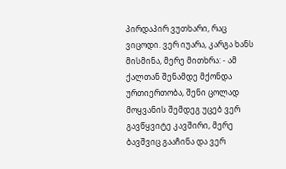პირდაპირ ვუთხარი, რაც ვიცოდი. ვერ იუარა, კარგა ხანს მისმინა, მერე მითხრა: - ამ ქალთან შენამდე მქონდა ურთიერთობა, შენი ცოლად მოყვანის შემდეგ უცებ ვერ გავწყვიტე კავშირი, მერე ბავშვიც გააჩინა და ვერ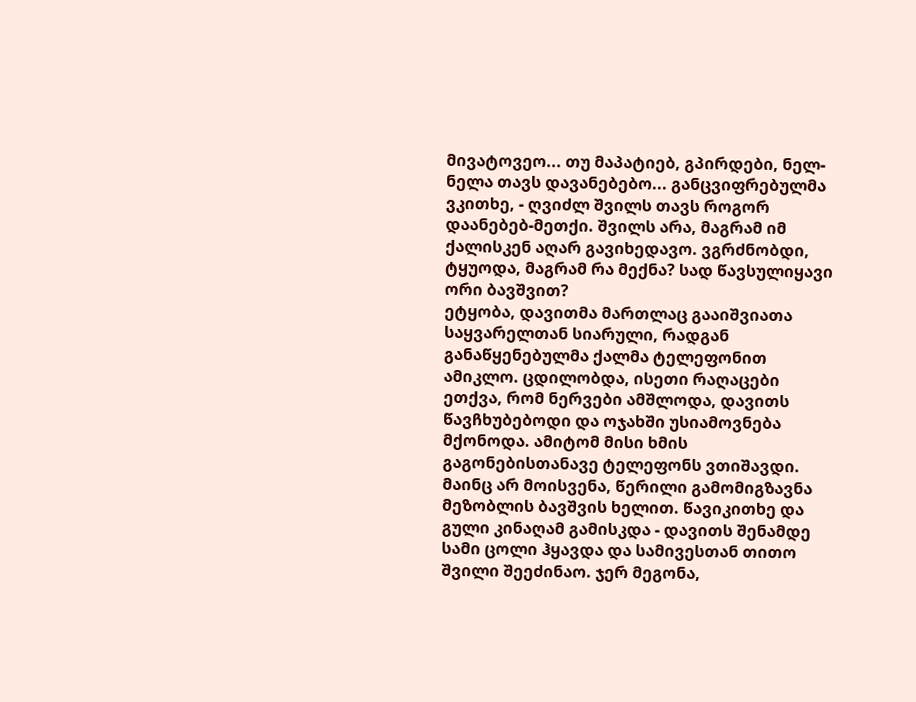მივატოვეო... თუ მაპატიებ, გპირდები, ნელ-ნელა თავს დავანებებო... განცვიფრებულმა ვკითხე, - ღვიძლ შვილს თავს როგორ დაანებებ-მეთქი. შვილს არა, მაგრამ იმ ქალისკენ აღარ გავიხედავო. ვგრძნობდი, ტყუოდა, მაგრამ რა მექნა? სად წავსულიყავი ორი ბავშვით?
ეტყობა, დავითმა მართლაც გააიშვიათა საყვარელთან სიარული, რადგან განაწყენებულმა ქალმა ტელეფონით ამიკლო. ცდილობდა, ისეთი რაღაცები ეთქვა, რომ ნერვები ამშლოდა, დავითს წავჩხუბებოდი და ოჯახში უსიამოვნება მქონოდა. ამიტომ მისი ხმის გაგონებისთანავე ტელეფონს ვთიშავდი. მაინც არ მოისვენა, წერილი გამომიგზავნა მეზობლის ბავშვის ხელით. წავიკითხე და გული კინაღამ გამისკდა - დავითს შენამდე სამი ცოლი ჰყავდა და სამივესთან თითო შვილი შეეძინაო. ჯერ მეგონა,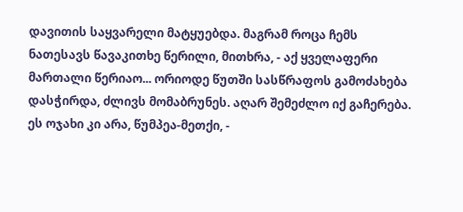დავითის საყვარელი მატყუებდა. მაგრამ როცა ჩემს ნათესავს წავაკითხე წერილი, მითხრა, - აქ ყველაფერი მართალი წერიაო... ორიოდე წუთში სასწრაფოს გამოძახება დასჭირდა, ძლივს მომაბრუნეს. აღარ შემეძლო იქ გაჩერება. ეს ოჯახი კი არა, წუმპეა-მეთქი, -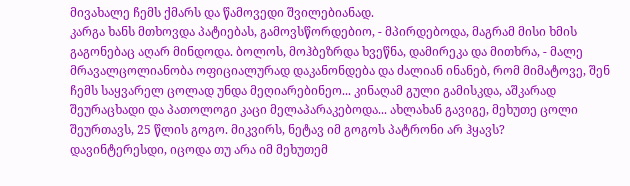მივახალე ჩემს ქმარს და წამოვედი შვილებიანად.
კარგა ხანს მთხოვდა პატიებას, გამოვსწორდებიო, - მპირდებოდა, მაგრამ მისი ხმის გაგონებაც აღარ მინდოდა. ბოლოს, მოჰბეზრდა ხვეწნა, დამირეკა და მითხრა, - მალე მრავალცოლიანობა ოფიციალურად დაკანონდება და ძალიან ინანებ, რომ მიმატოვე, შენ ჩემს საყვარელ ცოლად უნდა მეღიარებინეო... კინაღამ გული გამისკდა, აშკარად შეურაცხადი და პათოლოგი კაცი მელაპარაკებოდა... ახლახან გავიგე, მეხუთე ცოლი შეურთავს, 25 წლის გოგო. მიკვირს, ნეტავ იმ გოგოს პატრონი არ ჰყავს?
დავინტერესდი, იცოდა თუ არა იმ მეხუთემ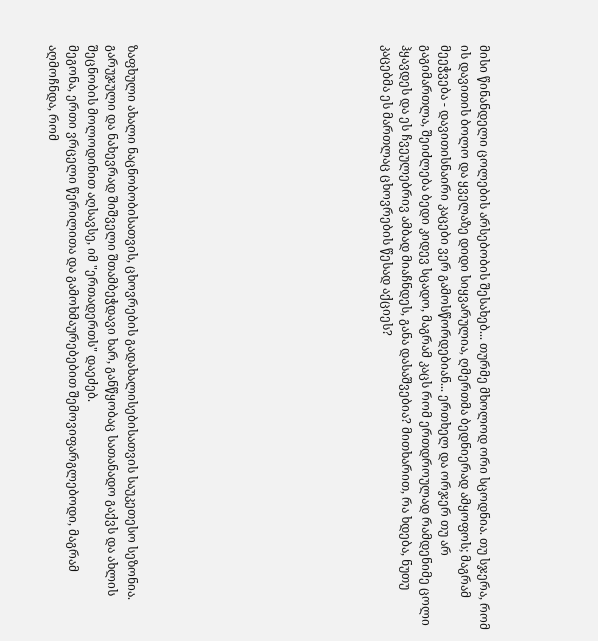მისი წინანდელი ცოლების არსებობის შესახებ... თურმე მხოლოდ ორი სცოდნია. თუ სჯერა, რომ ის დავითის ბოლო და ყველაზე დიდი სიყვარულია, ღმერთმა ბედნიერად ამყოფოს; მაგრამ მეეჭვება - დავითისნაირი კაცები ვერ გამოსწორდებიან... ერთხელ და ორჯერ თუ არ გაგიმართლა, შეიძლება ბედი კიდევ სცადო, მაგრამ კაცს რომ ერთდროულად რამდენიმე ცოლი ჰყავდეს და ეს ჩვეულებრივ ამბად მიაჩნდეს, განა დასაშვებია? მითხარით, რა ხდება, ნუთუ კაცებმა ეს მართლაც ცხოვრების წესად აქციეს?












ზაფხული ახალი ნაცნობობისათვის, ცხოვრების გადახალისებისათვის საუკეთესო სეზონია. გარუჯული და ნახევრად შიშველი შთამბეჭდავი ხარ, განწყობაც სათანადო გაქვს და ახლის შეცნობის მოლოდინით აღსავსე, იმ "ერთადერთს" დაეძებ.
მეგონა, ერთი ვრცელი წერილითა და გამოხმაურებებით შემოვიფარგლებოდი, მაგრამ აღმოჩნდა, რომ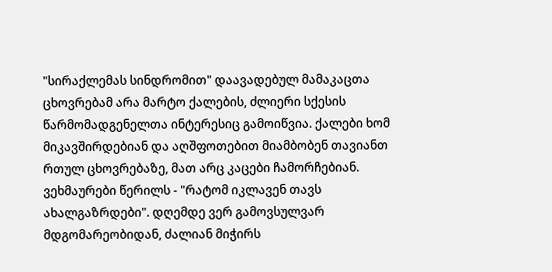"სირაქლემას სინდრომით" დაავადებულ მამაკაცთა ცხოვრებამ არა მარტო ქალების, ძლიერი სქესის წარმომადგენელთა ინტერესიც გამოიწვია. ქალები ხომ მიკავშირდებიან და აღშფოთებით მიამბობენ თავიანთ რთულ ცხოვრებაზე, მათ არც კაცები ჩამორჩებიან.
ვეხმაურები წერილს - "რატომ იკლავენ თავს ახალგაზრდები". დღემდე ვერ გამოვსულვარ მდგომარეობიდან, ძალიან მიჭირს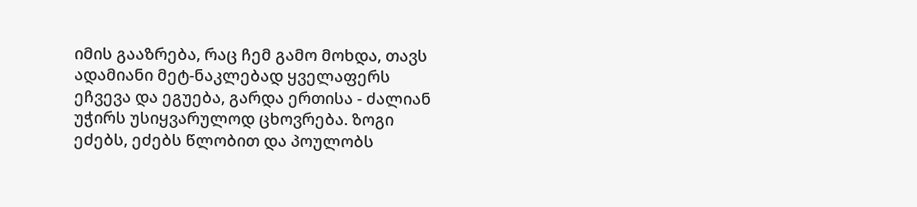იმის გააზრება, რაც ჩემ გამო მოხდა, თავს
ადამიანი მეტ-ნაკლებად ყველაფერს ეჩვევა და ეგუება, გარდა ერთისა - ძალიან უჭირს უსიყვარულოდ ცხოვრება. ზოგი ეძებს, ეძებს წლობით და პოულობს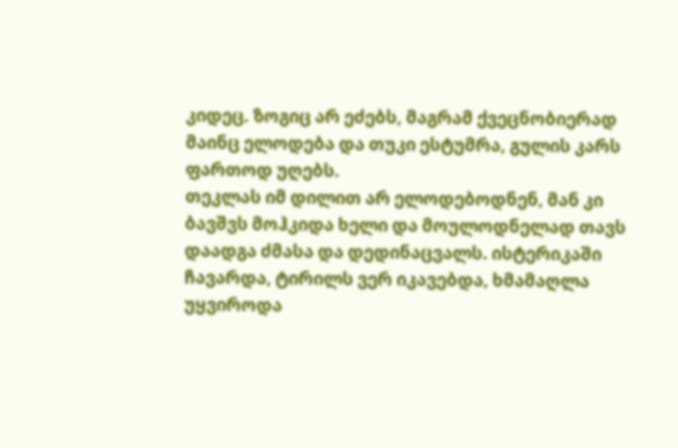კიდეც. ზოგიც არ ეძებს, მაგრამ ქვეცნობიერად მაინც ელოდება და თუკი ესტუმრა, გულის კარს ფართოდ უღებს.
თეკლას იმ დილით არ ელოდებოდნენ, მან კი ბავშვს მოჰკიდა ხელი და მოულოდნელად თავს დაადგა ძმასა და დედინაცვალს. ისტერიკაში ჩავარდა, ტირილს ვერ იკავებდა, ხმამაღლა უყვიროდა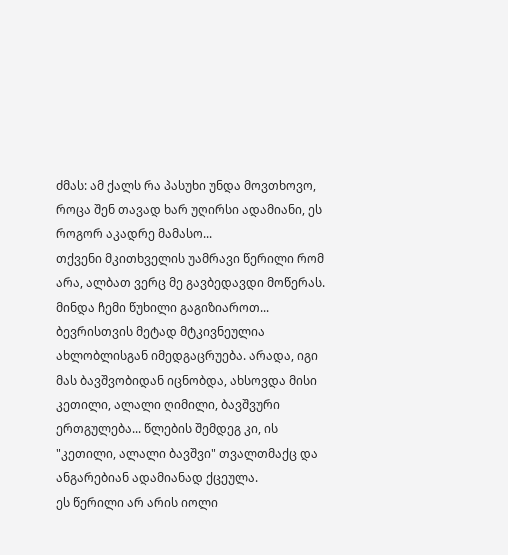ძმას: ამ ქალს რა პასუხი უნდა მოვთხოვო, როცა შენ თავად ხარ უღირსი ადამიანი, ეს როგორ აკადრე მამასო...
თქვენი მკითხველის უამრავი წერილი რომ არა, ალბათ ვერც მე გავბედავდი მოწერას. მინდა ჩემი წუხილი გაგიზიაროთ...
ბევრისთვის მეტად მტკივნეულია ახლობლისგან იმედგაცრუება. არადა, იგი მას ბავშვობიდან იცნობდა, ახსოვდა მისი კეთილი, ალალი ღიმილი, ბავშვური ერთგულება... წლების შემდეგ კი, ის "კეთილი, ალალი ბავშვი" თვალთმაქც და ანგარებიან ადამიანად ქცეულა.
ეს წერილი არ არის იოლი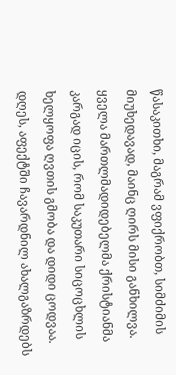წასაკითხი, მაგრამ ვფიქრობთ, სიმძიმის მიუხედავად, მაინც ღირს მისი განხილვა. ყველა მართლმადიდებელმა ქრისტიანმა კარგად იცის, რომ საკუთარი სიცოცხლის ხელყოფა ღვთის გმობა და დიდი ცოდვაა. დღეს, აფექტში ჩავარდნილ ახალგაზრდებს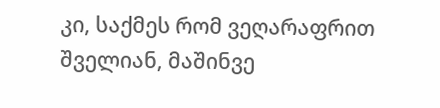კი, საქმეს რომ ვეღარაფრით შველიან, მაშინვე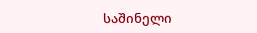საშინელი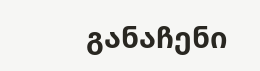განაჩენი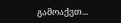გამოაქვთ...